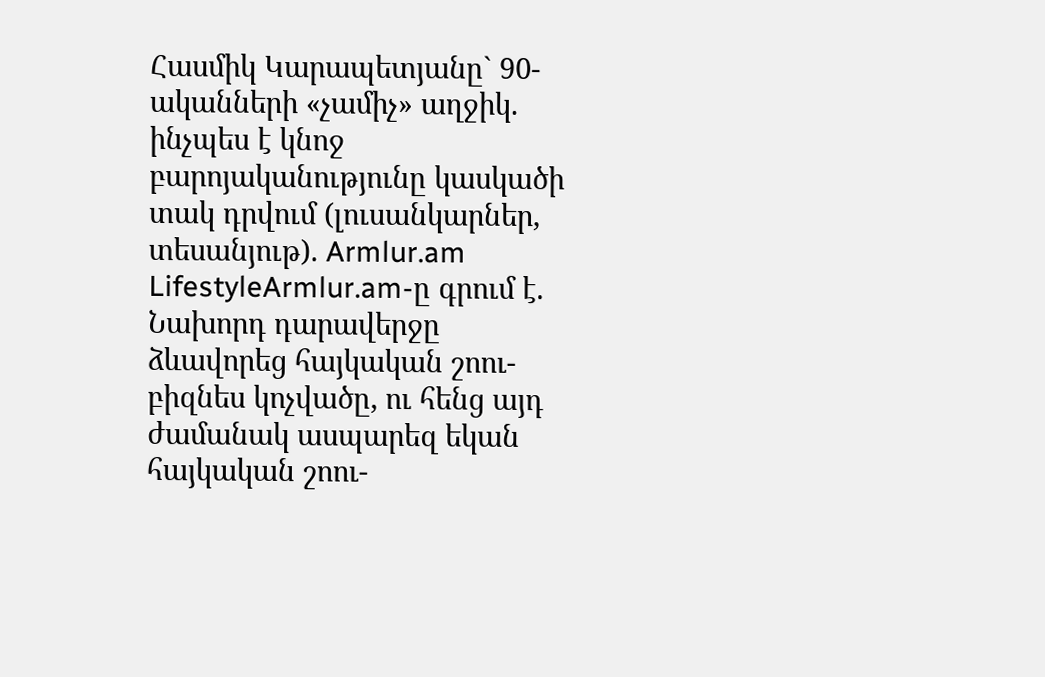Հասմիկ Կարապետյանը` 90-ականների «չամիչ» աղջիկ. ինչպես է կնոջ բարոյականությունը կասկածի տակ դրվում (լուսանկարներ, տեսանյութ). Armlur.am
LifestyleArmlur.am-ը գրում է.
Նախորդ դարավերջը ձևավորեց հայկական շոու-բիզնես կոչվածը, ու հենց այդ ժամանակ ասպարեզ եկան հայկական շոու-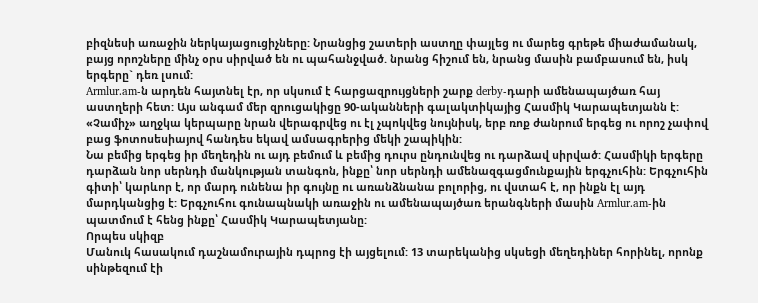բիզնեսի առաջին ներկայացուցիչները: Նրանցից շատերի աստղը փայլեց ու մարեց գրեթե միաժամանակ, բայց որոշները մինչ օրս սիրված են ու պահանջված. նրանց հիշում են, նրանց մասին բամբասում են, իսկ երգերը` դեռ լսում:
Armlur.am-ն արդեն հայտնել էր, որ սկսում է հարցազրույցների շարք derby-դարի ամենապայծառ հայ աստղերի հետ: Այս անգամ մեր զրուցակիցը 90-ականների գալակտիկայից Հասմիկ Կարապետյանն է: «Չամիչ» աղջկա կերպարը նրան վերագրվեց ու էլ չպոկվեց նույնիսկ, երբ ռոք ժանրում երգեց ու որոշ չափով բաց ֆոտոսեսիայով հանդես եկավ ամսագրերից մեկի շապիկին:
Նա բեմից երգեց իր մեղեդին ու այդ բեմում և բեմից դուրս ընդունվեց ու դարձավ սիրված: Հասմիկի երգերը դարձան նոր սերնդի մանկության տանգոն, ինքը՝ նոր սերնդի ամենազգացմունքային երգչուհին: Երգչուհին գիտի՝ կարևոր է, որ մարդ ունենա իր գույնը ու առանձնանա բոլորից, ու վստահ է, որ ինքն էլ այդ մարդկանցից է: Երգչուհու գունապնակի առաջին ու ամենապայծառ երանգների մասին Armlur.am-ին պատմում է հենց ինքը՝ Հասմիկ Կարապետյանը:
Որպես սկիզբ
Մանուկ հասակում դաշնամուրային դպրոց էի այցելում: 13 տարեկանից սկսեցի մեղեդիներ հորինել, որոնք սինթեզում էի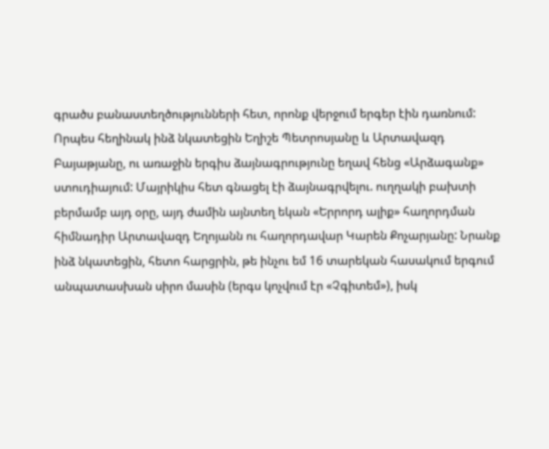գրածս բանաստեղծությունների հետ, որոնք վերջում երգեր էին դառնում: Որպես հեղինակ ինձ նկատեցին Եղիշե Պետրոսյանը և Արտավազդ Բայաթյանը, ու առաջին երգիս ձայնագրությունը եղավ հենց «Արձագանք» ստուդիայում: Մայրիկիս հետ գնացել էի ձայնագրվելու. ուղղակի բախտի բերմամբ այդ օրը, այդ ժամին այնտեղ եկան «Երրորդ ալիք» հաղորդման հիմնադիր Արտավազդ Եղոյանն ու հաղորդավար Կարեն Քոչարյանը: Նրանք ինձ նկատեցին, հետո հարցրին, թե ինչու եմ 16 տարեկան հասակում երգում անպատասխան սիրո մասին (երգս կոչվում էր «Չգիտեմ»), իսկ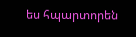ես հպարտորեն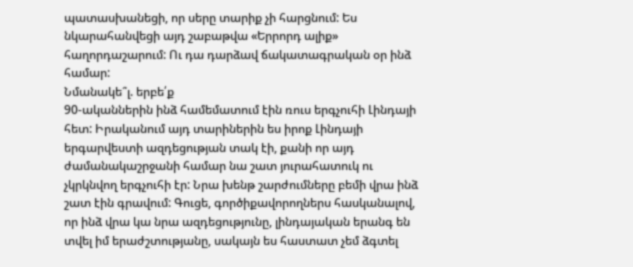պատասխանեցի, որ սերը տարիք չի հարցնում: Ես նկարահանվեցի այդ շաբաթվա «Երրորդ ալիք» հաղորդաշարում: Ու դա դարձավ ճակատագրական օր ինձ համար:
Նմանակե՞լ. երբե՛ք
90-ականներին ինձ համեմատում էին ռուս երգչուհի Լինդայի հետ: Իրականում այդ տարիներին ես իրոք Լինդայի երգարվեստի ազդեցության տակ էի, քանի որ այդ ժամանակաշրջանի համար նա շատ յուրահատուկ ու չկրկնվող երգչուհի էր: Նրա խենթ շարժումները բեմի վրա ինձ շատ էին գրավում: Գուցե, գործիքավորողներս հասկանալով, որ ինձ վրա կա նրա ազդեցությունը, լինդայական երանգ են տվել իմ երաժշտությանը, սակայն ես հաստատ չեմ ձգտել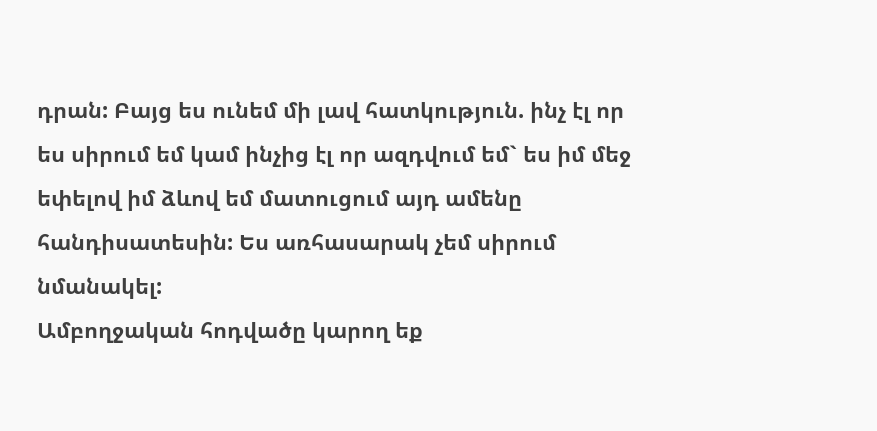դրան: Բայց ես ունեմ մի լավ հատկություն. ինչ էլ որ ես սիրում եմ կամ ինչից էլ որ ազդվում եմ` ես իմ մեջ եփելով իմ ձևով եմ մատուցում այդ ամենը հանդիսատեսին: Ես առհասարակ չեմ սիրում նմանակել:
Ամբողջական հոդվածը կարող եք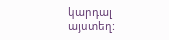կարդալ այստեղ: